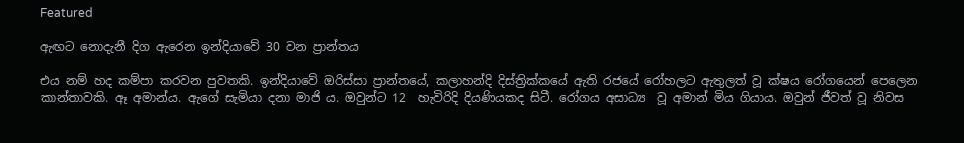Featured

ඇඟට නොදැනී දිග ඇරෙන ඉන්දියාවේ 30 වන ප්‍රාන්තය

එය නම් හද කම්පා කරවන පුවතකි. ඉන්දියාවේ ඔරිස්සා ප්‍රාන්තයේ, කලාහන්දි දිස්ත්‍රික්කයේ ඇති රජයේ රෝහලට ඇතුලත් වූ ක්ෂය රෝගයෙන් පෙලෙන කාන්තාවකි. ඈ අමාන්ය. ඇගේ සැමියා දනා මාජි ය. ඔවුන්ට 12  හැවිරිදි දියණියකද සිටී. රෝගය අසාධ්‍ය  වූ අමාන් මිය ගියාය. ඔවුන් ජීවත් වූ නිවස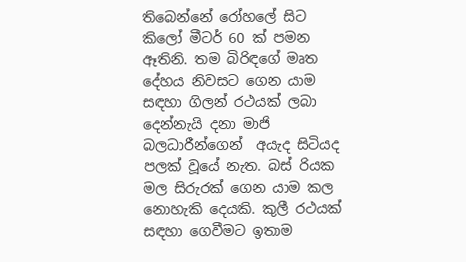තිබෙන්නේ රෝහලේ සිට  කිලෝ මීටර් 60 ක් පමන ඈතිනි. තම බිරිඳගේ මෘත දේහය නිවසට ගෙන යාම සඳහා ගිලන් රථයක් ලබා දෙන්නැයි දනා මාජි බලධාරීන්ගෙන්  අයැද සිටියද පලක් වූයේ නැත. බස් රියක මල සිරුරක් ගෙන යාම කල නොහැකි දෙයකි. කුලී රථයක් සඳහා ගෙවීමට ඉතාම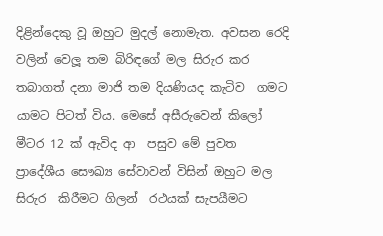දිළින්දෙකු වූ ඔහුට මුදල් නොමැත. අවසන රෙදි වලින් වෙලූ තම බිරිඳගේ මල සිරුර කර තබාගත් දනා මාජි තම දියණියද කැටිව  ගමට යාමට පිටත් විය. මෙසේ අසීරුවෙන් කිලෝ මීටර 12 ක් ඇවිද ආ  පසුව මේ පුවත ප්‍රාදේශීය සෞඛ්‍ය සේවාවන් විසින් ඔහුට මල සිරුර  කිරීමට ගිලන්  රථයක් සැපයීමට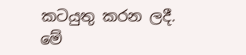කටයුතු කරන ලදී. මේ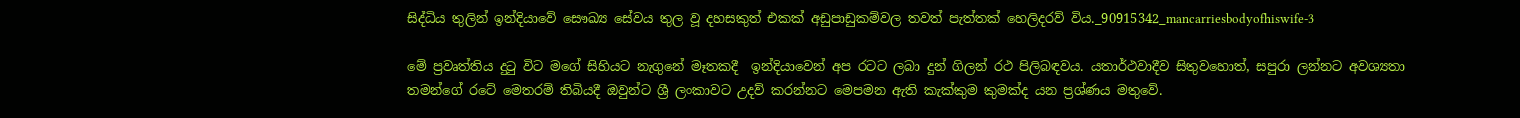සිද්ධිය තුලින් ඉන්දියාවේ සෞඛ්‍ය සේවය තුල වූ දහසකුත් එකක් අඩුපාඩුකම්වල තවත් පැත්තක් හෙලිදරව් විය._90915342_mancarriesbodyofhiswife-3

මේ ප්‍රවෘත්තිය දුටු විට මගේ සිහියට නැගුනේ මෑතකදී  ඉන්දියාවෙන් අප රටට ලබා දුන් ගිලන් රථ පිලිබඳවය. යතාර්ථවාදීව සිතුවහොත්, සපුරා ලන්නට අවශ්‍යතා තමන්ගේ රටේ මෙතරම් තිබියදී ඔවුන්ට ශ්‍රී ලංකාවට උදව් කරන්නට මෙපමන ඇති කැක්කුම කුමක්ද යන ප්‍රශ්ණය මතුවේ.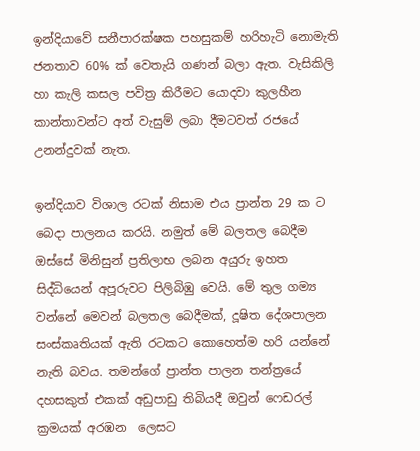ඉන්දියාවේ සනීපාරක්ෂක පහසුකම් හරිහැටි නොමැති ජනතාව 60% ක් වෙතැයි ගණන් බලා ඇත. වැසිකිලි හා කැලි කසල පවිත්‍ර කිරීමට යොදවා කුලහීන කාන්තාවන්ට අත් වැසුම් ලබා දීමටවත් රජයේ උනන්දුවක් නැත.

ඉන්දියාව විශාල රටක් නිසාම එය ප්‍රාන්ත 29 ක ට බෙදා පාලනය කරයි. නමුත් මේ බලතල බෙදීම ඔස්සේ මිනිසුන් ප්‍රතිලාභ ලබන අයුරු ඉහත සිද්ධියෙන් අපූරුවට පිලිබිඹු වෙයි. මේ තුල ගම්‍ය වන්නේ මෙවන් බලතල බෙදීමක්, දූෂිත දේශපාලන සංස්කෘතියක් ඇති රටකට කොහෙත්ම හරි යන්නේ නැති බවය. තමන්ගේ ප්‍රාන්ත පාලන තන්ත්‍රයේ දහසකුත් එකක් අඩුපාඩු තිබියදී ඔවුන් ෆෙඩරල් ක්‍රමයක් අරඹන  ලෙසට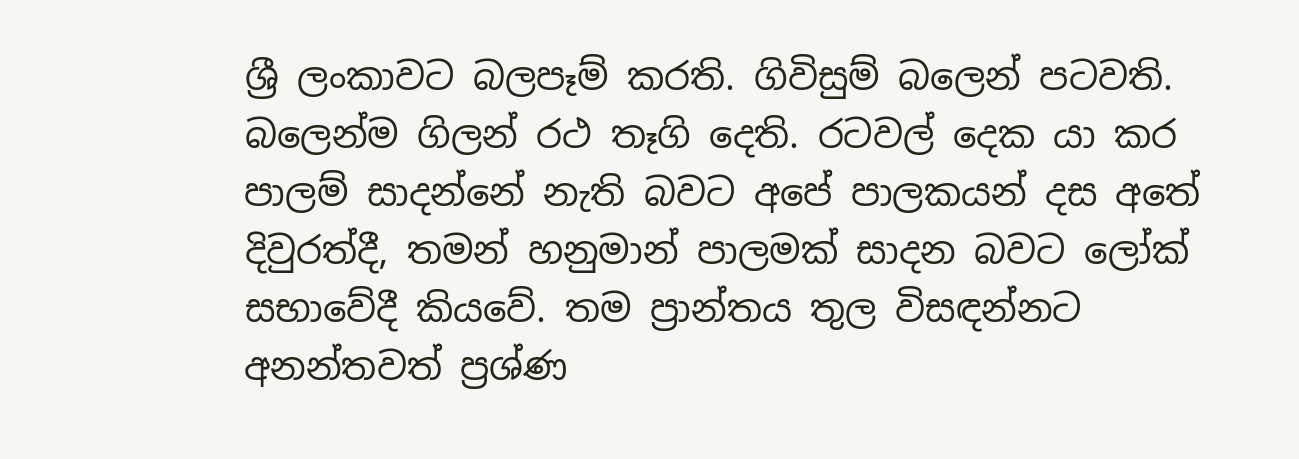ශ්‍රී ලංකාවට බලපෑම් කරති. ගිවිසුම් බලෙන් පටවති. බලෙන්ම ගිලන් රථ තෑගි දෙති. රටවල් දෙක යා කර පාලම් සාදන්නේ නැති බවට අපේ පාලකයන් දස අතේ දිවුරත්දී, තමන් හනුමාන් පාලමක් සාදන බවට ලෝක් සභාවේදී කියවේ. තම ප්‍රාන්තය තුල විසඳන්නට අනන්තවත් ප්‍රශ්ණ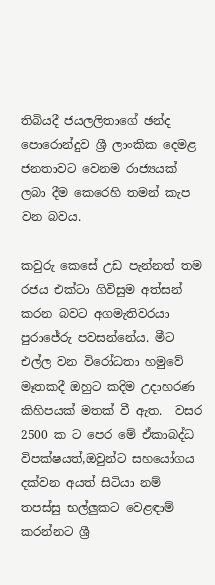තිබියදී ජයලලිතාගේ ඡන්ද පොරොන්දුව ශ්‍රී ලාංකික දෙමළ ජනතාවට වෙනම රාජ්‍යයක් ලබා දීම කෙරෙහි තමන් කැප වන බවය.

කවුරු කෙසේ උඩ පැන්නත් තම රජය එක්ටා ගිවිසුම අත්සන් කරන බවට අගමැතිවරයා පුරාජේරු පවසන්නේය. මීට එල්ල වන විරෝධතා හමුවේ මෑතකදී ඔහුට කදිම උදාහරණ කිහිපයක් මතක් වී ඇත.  වසර 2500 ක ට පෙර මේ ඒකාබද්ධ විපක්ෂයත්,ඔවුන්ට සහයෝගය දක්වන අයත් සිටියා නම් තපස්සු භල්ලුකට වෙළඳාම් කරන්නට ශ්‍රී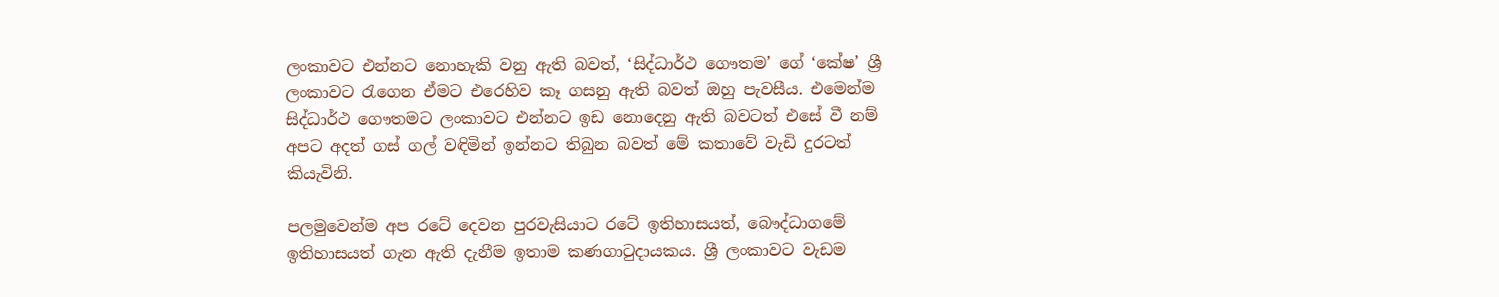ලංකාවට එන්නට නොහැකි වනු ඇති බවත්, ‘සිද්ධාර්ථ ගෞතම’ ගේ ‘කේෂ’ ශ්‍රී ලංකාවට රැගෙන ඒමට එරෙහිව කෑ ගසනු ඇති බවත් ඔහු පැවසීය. එමෙන්ම සිද්ධාර්ථ ගෞතමට ලංකාවට එන්නට ඉඩ නොදෙනු ඇති බවටත් එසේ වී නම් අපට අදත් ගස් ගල් වඳිමින් ඉන්නට තිබුන බවත් මේ කතාවේ වැඩි දුරටත් කියැවිනි.

පලමුවෙන්ම අප රටේ දෙවන පුරවැසියාට රටේ ඉතිහාසයත්, බෞද්ධාගමේ ඉතිහාසයත් ගැන ඇති දැනීම ඉතාම කණගාටුදායකය. ශ්‍රී ලංකාවට වැඩම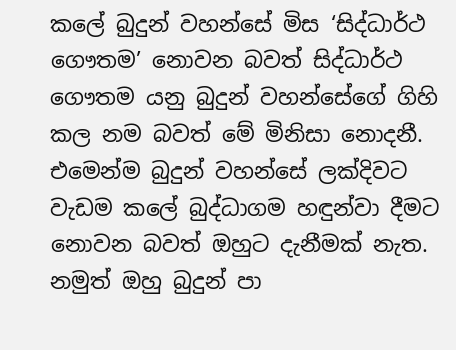කලේ බුදුන් වහන්සේ මිස ‘සිද්ධාර්ථ ගෞතම’ නොවන බවත් සිද්ධාර්ථ ගෞතම යනු බුදුන් වහන්සේගේ ගිහි කල නම බවත් මේ මිනිසා නොදනී. එමෙන්ම බුදුන් වහන්සේ ලක්දිවට වැඩම කලේ බුද්ධාගම හඳුන්වා දීමට නොවන බවත් ඔහුට දැනීමක් නැත. නමුත් ඔහු බුදුන් පා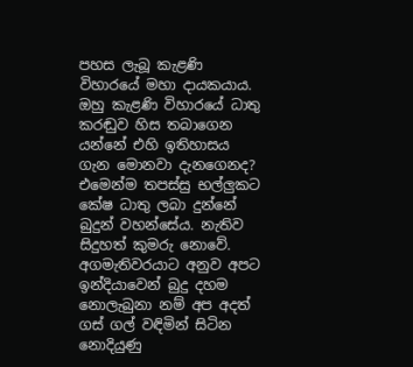පහස ලැබූ කැළණි විහාරයේ මහා දායකයාය. ඔහු කැළණි විහාරයේ ධාතු කරඬුව හිස තබාගෙන යන්නේ එහි ඉතිහාසය ගැන මොනවා දැනගෙනද? එමෙන්ම තපස්සු භල්ලුකට කේෂ ධාතු ලබා දුන්නේ බුදුන් වහන්සේය. නැතිව සිදුහත් කුමරු නොවේ. අගමැතිවරයාට අනුව අපට ඉන්දියාවෙන් බුදු දහම නොලැබුනා නම් අප අදත් ගස් ගල් වඳිමින් සිටින නොදියුණු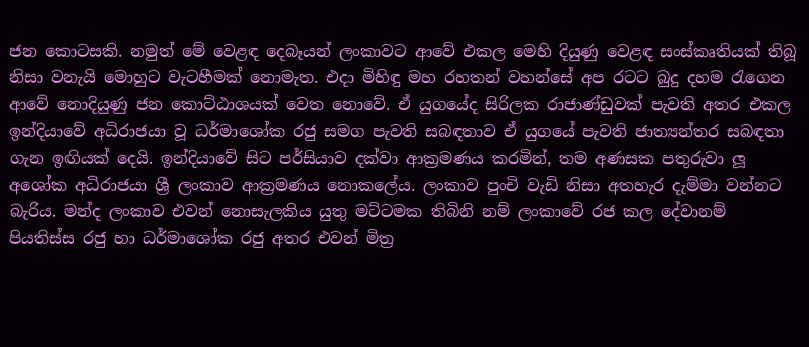ජන කොටසකි. නමුත් මේ වෙළඳ දෙබෑයන් ලංකාවට ආවේ එකල මෙහි දියුණු වෙළඳ සංස්කෘතියක් තිබූ නිසා වනැයි මොහුට වැටහීමක් නොමැත. එදා මිහිඳු මහ රහතන් වහන්සේ අප රටට බුදු දහම රැගෙන ආවේ නොදියුණු ජන කොට්ඨාශයක් වෙත නොවේ. ඒ යුගයේද සිරිලක රාජාණ්ඩුවක් පැවති අතර එකල ඉන්දියාවේ අධිරාජයා වූ ධර්මාශෝක රජු සමග පැවති සබඳතාව ඒ යුගයේ පැවති ජාත්‍යන්තර සබඳතා ගැන ඉඟියක් දෙයි. ඉන්දියාවේ සිට පර්සියාව දක්වා ආක්‍රමණය කරමින්, තම අණසක පතුරුවා ලූ අශෝක අධිරාජයා ශ්‍රී ලංකාව ආක්‍රමණය නොකලේය. ලංකාව පුංචි වැඩි නිසා අතහැර දැම්මා වන්නට බැරිය. මන්ද ලංකාව එවන් නොසැලකිය යුතු මට්ටමක තිබිනි නම් ලංකාවේ රජ කල දේවානම් පියතිස්ස රජු හා ධර්මාශෝක රජු අතර එවන් මිත්‍ර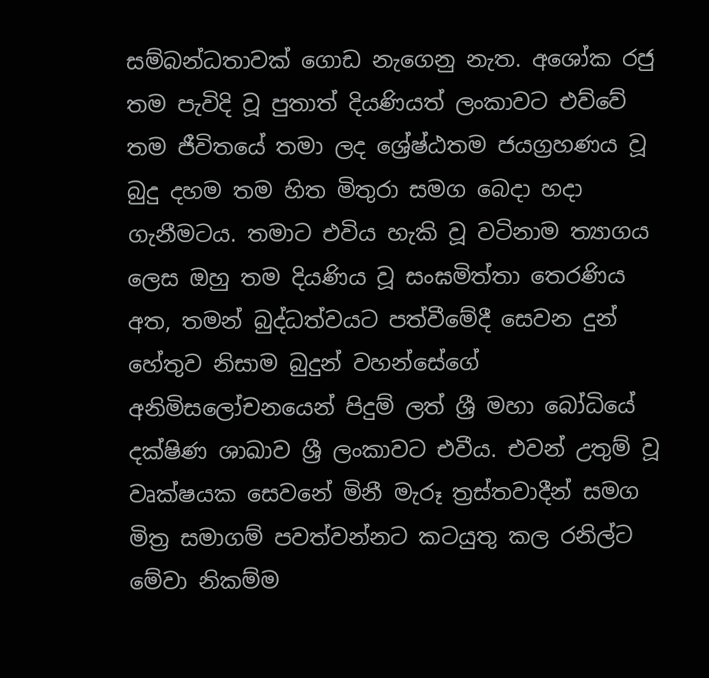සම්බන්ධතාවක් ගොඩ නැගෙනු නැත. අශෝක රජු තම පැවිදි වූ පුතාත් දියණියත් ලංකාවට එව්වේ තම ජීවිතයේ තමා ලද ශ්‍රේෂ්ඨතම ජයග්‍රහණය වූ බුදු දහම තම හිත මිතුරා සමග බෙදා හදා ගැනීමටය. තමාට එවිය හැකි වූ වටිනාම ත්‍යාගය ලෙස ඔහු තම දියණිය වූ සංඝමිත්තා තෙරණිය අත, තමන් බුද්ධත්වයට පත්වීමේදී සෙවන දුන් හේතුව නිසාම බුදුන් වහන්සේගේ අනිමිසලෝචනයෙන් පිදුම් ලත් ශ්‍රී මහා බෝධියේ දක්ෂිණ ශාඛාව ශ්‍රී ලංකාවට එවීය. එවන් උතුම් වූ වෘක්ෂයක සෙවනේ මිනී මැරූ ත්‍රස්තවාදීන් සමග මිත්‍ර සමාගම් පවත්වන්නට කටයුතු කල රනිල්ට මේවා නිකම්ම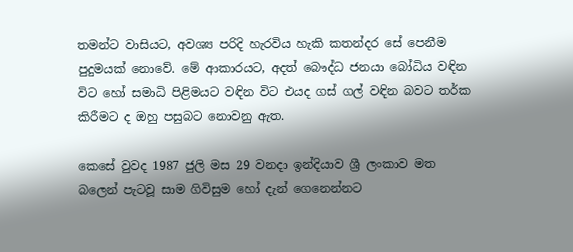තමන්ට වාසියට, අවශ්‍ය පරිදි හැරවිය හැකි කතන්දර සේ පෙනීම පුදුමයක් නොවේ. මේ ආකාරයට, අදත් බෞද්ධ ජනයා බෝධිය වඳින විට හෝ සමාධි පිළිමයට වඳින විට එයද ගස් ගල් වඳින බවට තර්ක කිරීමට ද ඔහු පසුබට නොවනු ඇත.

කෙසේ වුවද 1987 ජුලි මස 29 වනදා ඉන්දියාව ශ්‍රී ලංකාව මත බලෙන් පැටවූ සාම ගිවිසුම හෝ දැන් ගෙනෙන්නට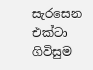සැරසෙන එක්ටා ගිවිසුම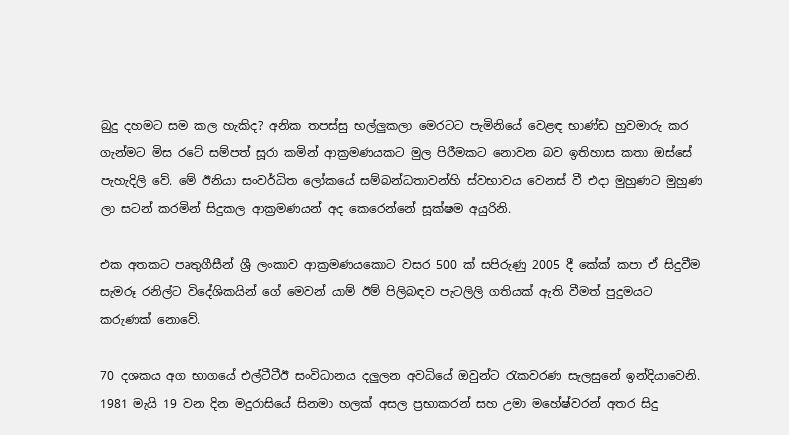බුදු දහමට සම කල හැකිද? අනික තපස්සු භල්ලුකලා මෙරටට පැමිනියේ වෙළඳ භාණ්ඩ හුවමාරු කර ගැන්මට මිස රටේ සම්පත් සූරා කමින් ආක්‍රමණයකට මුල පිරීමකට නොවන බව ඉතිහාස කතා ඔස්සේ පැහැදිලි වේ. මේ ඊනියා සංවර්ධිත ලෝකයේ සම්බන්ධතාවන්හි ස්වභාවය වෙනස් වී එදා මුහුණට මුහුණ ලා සටන් කරමින් සිදුකල ආක්‍රමණයන් අද කෙරෙන්නේ සූක්ෂම අයුරිනි.

එක අතකට පෘතුගීසීන් ශ්‍රී ලංකාව ආක්‍රමණයකොට වසර 500 ක් සපිරුණු 2005 දී කේක් කපා ඒ සිදුවීම සැමරූ රනිල්ට විදේශිකයින් ගේ මෙවන් යාම් ඊම් පිලිබඳව පැටලිලි ගතියක් ඇති වීමත් පුදුමයට කරුණක් නොවේ.

70 දශකය අග භාගයේ එල්ටීටීඊ සංවිධානය දලුලන අවධියේ ඔවුන්ට රැකවරණ සැලසුනේ ඉන්දියාවෙනි. 1981 මැයි 19 වන දින මදුරාසියේ සිනමා හලක් අසල ප්‍රභාකරන් සහ උමා මහේෂ්වරන් අතර සිදු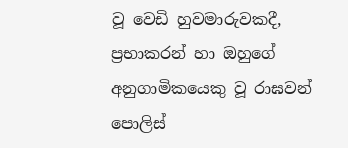වූ වෙඩි හුවමාරුවකදී, ප්‍රභාකරන් හා ඔහුගේ අනුගාමිකයෙකු වූ රාඝවන් පොලිස්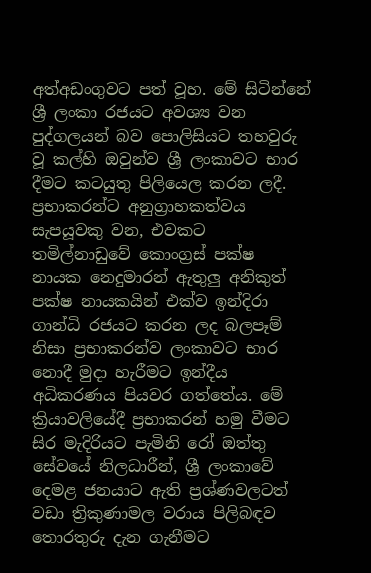අත්අඩංගුවට පත් වූහ. මේ සිටින්නේ ශ්‍රී ලංකා රජයට අවශ්‍ය වන පුද්ගලයන් බව පොලිසියට තහවුරු වූ කල්හි ඔවුන්ව ශ්‍රී ලංකාවට භාර දීමට කටයුතු පිලියෙල කරන ලදී. ප්‍රභාකරන්ට අනුග්‍රාහකත්වය සැපයූවකු වන, එවකට තමිල්නාඩුවේ කොංග්‍රස් පක්ෂ නායක නෙදුමාරන් ඇතුලු අනිකුත් පක්ෂ නායකයින් එක්ව ඉන්දිරා ගාන්ධි රජයට කරන ලද බලපෑම් නිසා ප්‍රභාකරන්ව ලංකාවට භාර නොදී මුදා හැරීමට ඉන්දීය අධිකරණය පියවර ගත්තේය. මේ ක්‍රියාවලියේදී ප්‍රභාකරන් හමු වීමට සිර මැදිරියට පැමිනි රෝ ඔත්තු සේවයේ නිලධාරීන්, ශ්‍රී ලංකාවේ දෙමළ ජනයාට ඇති ප්‍රශ්ණවලටත් වඩා ත්‍රිකුණාමල වරාය පිලිබඳව තොරතුරු දැන ගැනීමට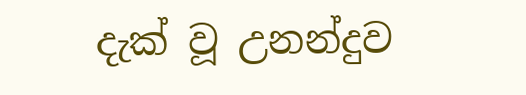දැක් වූ උනන්දුව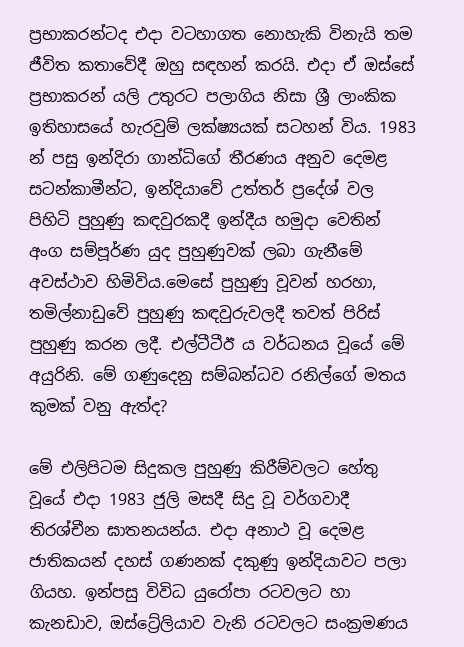ප්‍රභාකරන්ටද එදා වටහාගත නොහැකි විනැයි තම ජීවිත කතාවේදී ඔහු සඳහන් කරයි. එදා ඒ ඔස්සේ ප්‍රභාකරන් යලි උතුරට පලාගිය නිසා ශ්‍රී ලාංකික ඉතිහාසයේ හැරවුම් ලක්ෂ්‍යයක් සටහන් විය. 1983 න් පසු ඉන්දිරා ගාන්ධිගේ තීරණය අනුව දෙමළ සටන්කාමීන්ට, ඉන්දියාවේ උත්තර් ප්‍රදේශ් වල පිහිටි පුහුණු කඳවුරකදී ඉන්දීය හමුදා වෙතින් අංග සම්පූර්ණ යුද පුහුණුවක් ලබා ගැනීමේ අවස්ථාව හිමිවිය.මෙසේ පුහුණු වූවන් හරහා, තමිල්නාඩුවේ පුහුණු කඳවුරුවලදී තවත් පිරිස් පුහුණු කරන ලදී. එල්ටීටීඊ ය වර්ධනය වූයේ මේ අයුරිනි. මේ ගණුදෙනු සම්බන්ධව රනිල්ගේ මතය කුමක් වනු ඇත්ද?

මේ එලිපිටම සිදුකල පුහුණු කිරීම්වලට හේතු වූයේ එදා 1983 ජුලි මසදී සිදු වූ වර්ගවාදී තිරශ්චීන ඝාතනයන්ය. එදා අනාථ වූ දෙමළ ජාතිකයන් දහස් ගණනක් දකුණු ඉන්දියාවට පලා ගියහ. ඉන්පසු විවිධ යුරෝපා රටවලට හා කැනඩාව, ඔස්ට්‍රේලියාව වැනි රටවලට සංක්‍රමණය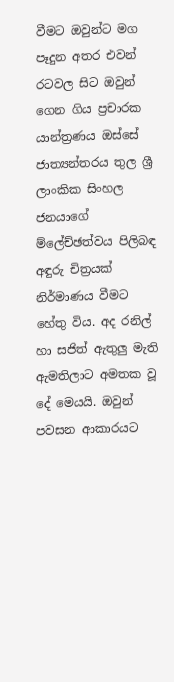වීමට ඔවුන්ට මග පෑදුන අතර එවන් රටවල සිට ඔවුන් ගෙන ගිය ප්‍රචාරක යාන්ත්‍රණය ඔස්සේ ජාත්‍යන්තරය තුල ශ්‍රී ලාංකික සිංහල ජනයාගේ ම්ලේච්ඡත්වය පිලිබඳ අඳුරු චිත්‍රයක් නිර්මාණය වීමට හේතු විය. අද රනිල් හා සජිත් ඇතුලු මැති ඇමතිලාට අමතක වූ දේ මෙයයි. ඔවුන් පවසන ආකාරයට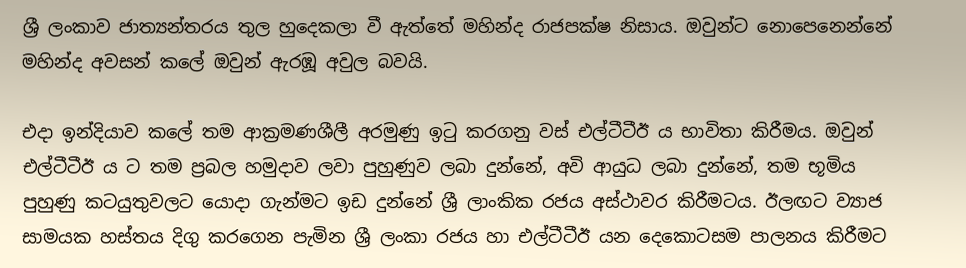ශ්‍රී ලංකාව ජාත්‍යන්තරය තුල හුදෙකලා වී ඇත්තේ මහින්ද රාජපක්ෂ නිසාය. ඔවුන්ට නොපෙනෙන්නේ මහින්ද අවසන් කලේ ඔවුන් ඇරඹූ අවුල බවයි.

එදා ඉන්දියාව කලේ තම ආක්‍රමණශීලී අරමුණු ඉටු කරගනු වස් එල්ටීටීඊ ය භාවිතා කිරීමය. ඔවුන් එල්ටීටීඊ ය ට තම ප්‍රබල හමුදාව ලවා පුහුණුව ලබා දුන්නේ, අවි ආයුධ ලබා දුන්නේ, තම භූමිය පුහුණු කටයුතුවලට යොදා ගැන්මට ඉඩ දුන්නේ ශ්‍රී ලාංකික රජය අස්ථාවර කිරීමටය. ඊලඟට ව්‍යාජ සාමයක හස්තය දිගු කරගෙන පැමින ශ්‍රී ලංකා රජය හා එල්ටීටීඊ යන දෙකොටසම පාලනය කිරීමට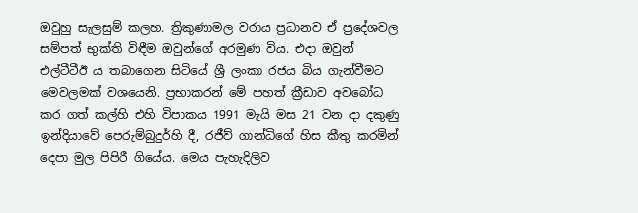ඔවුහු සැලසුම් කලහ. ත්‍රිකුණාමල වරාය ප්‍රධානව ඒ ප්‍රදේශවල සම්පත් භුක්ති විඳීම ඔවුන්ගේ අරමුණ විය. එදා ඔවුන් එල්ටීටීඊ ය තබාගෙන සිටියේ ශ්‍රී ලංකා රජය බිය ගැන්වීමට මෙවලමක් වශයෙනි. ප්‍රභාකරන් මේ පහත් ක්‍රීඩාව අවබෝධ කර ගත් කල්හි එහි විපාකය 1991 මැයි මස 21 වන දා දකුණු ඉන්දියාවේ පෙරුම්බුදුර්හි දී, රජීව් ගාන්ධිගේ හිස කීතු කරමින් දෙපා මුල පිපිරී ගියේය. මෙය පැහැදිලිව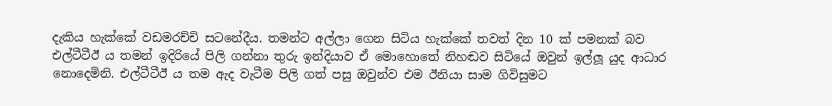දැකිය හැක්කේ වඩමරච්චි සටනේදීය. තමන්ට අල්ලා ගෙන සිටිය හැක්කේ තවත් දින 10 ක් පමනක් බව එල්ටීටීඊ ය තමන් ඉදිරියේ පිලි ගන්නා තුරු ඉන්දියාව ඒ මොහොතේ නිහඬව සිටියේ ඔවුන් ඉල්ලූ යුද ආධාර නොදෙමිනි. එල්ටීටීඊ ය තම ඇද වැටීම පිලි ගත් පසු ඔවුන්ව එම ඊනියා සාම ගිවිසුමට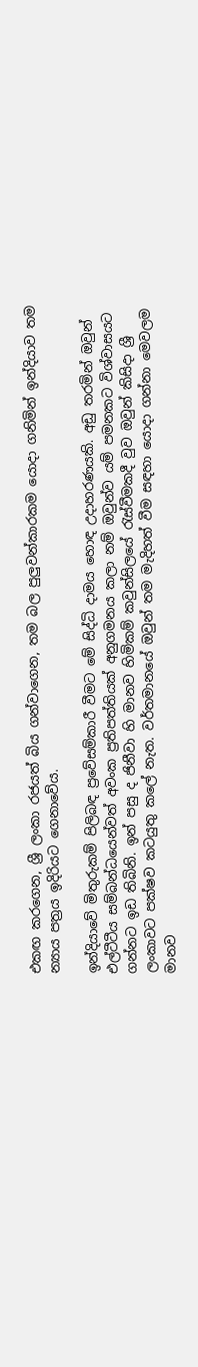එකඟ කරගෙන, ශ්‍රී ලංකා රජයත් බිය ගන්වාගෙන, තම බල පුලුවන්කාරකම යොදා ගනිමින් ඉන්දියාව තම න්‍යාය පත්‍රය ඉදිරියට ගෙනාවේය.

ඉන්දියාවේ මිතුරුකම් පිලිබඳ ප්‍රවේසම්කාරී වීමට මේ සිද්ධි දාමය හොඳ උදාහරණයකි. අඩු තරමින් ඔවුන් එල්ටීටීය සම්බන්ධයෙන්වත් අවංක ප්‍රතිපත්තියක් අනුගමනය කලා නම් ඔවුන්ව යම් පමනකට විශ්වාසයට ගන්නට ඉඩ තිබිනි. ඉන් පසු ද ජිනීවා හි මානව හිමිකම් කවුන්සිලයේ රැස්වීමකදී වුව ඔවුන් කිසිදා ශ්‍රී ලංකාවට පක්ෂව කටයුතු කලේ නැත. වර්තමානයේ ඔවුන් තම මැදිහත් වීම සඳහා යොදා ගන්නා මෙවලම මානව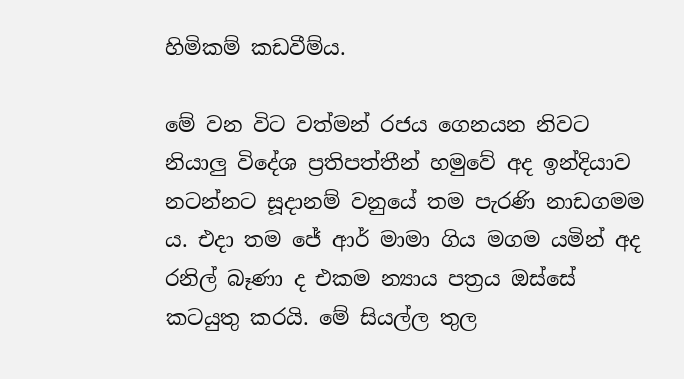හිමිකම් කඩවීම්ය.

මේ වන විට වත්මන් රජය ගෙනයන නිවට නියාලු විදේශ ප්‍රතිපත්තීන් හමුවේ අද ඉන්දියාව නටන්නට සූදානම් වනුයේ තම පැරණි නාඩගමම ය. එදා තම ජේ ආර් මාමා ගිය මගම යමින් අද රනිල් බෑණා ද එකම න්‍යාය පත්‍රය ඔස්සේ කටයුතු කරයි. මේ සියල්ල තුල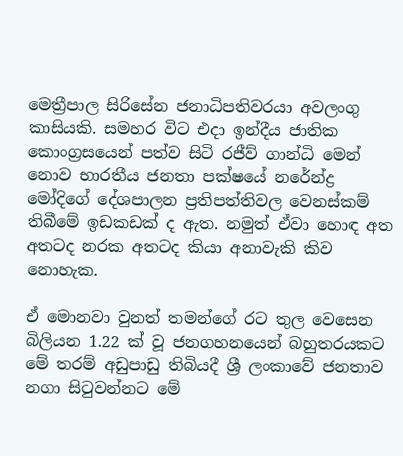මෙත්‍රීපාල සිරිසේන ජනාධිපතිවරයා අවලංගු කාසියකි. සමහර විට එදා ඉන්දීය ජාතික කොංග්‍රසයෙන් පත්ව සිටි රජීව් ගාන්ධි මෙන් නොව භාරතීය ජනතා පක්ෂයේ නරේන්ද්‍ර මෝදිගේ දේශපාලන ප්‍රතිපත්තිවල වෙනස්කම් තිබීමේ ඉඩකඩක් ද ඇත. නමුත් ඒවා හොඳ අත අතටද නරක අතටද කියා අනාවැකි කිව නොහැක.

ඒ මොනවා වුනත් තමන්ගේ රට තුල වෙසෙන බිලියන 1.22 ක් වූ ජනගහනයෙන් බහුතරයකට මේ තරම් අඩුපාඩු තිබියදී ශ්‍රී ලංකාවේ ජනතාව නගා සිටුවන්නට මේ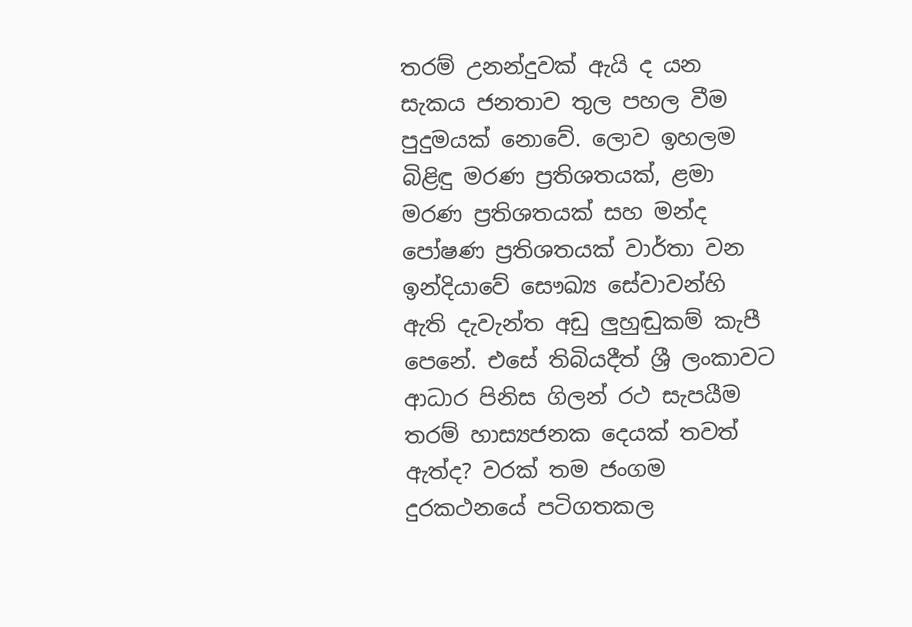තරම් උනන්දුවක් ඇයි ද යන සැකය ජනතාව තුල පහල වීම පුදුමයක් නොවේ. ලොව ඉහලම බිළිඳු මරණ ප්‍රතිශතයක්, ළමා මරණ ප්‍රතිශතයක් සහ මන්ද පෝෂණ ප්‍රතිශතයක් වාර්තා වන ඉන්දියාවේ සෞඛ්‍ය සේවාවන්හි ඇති දැවැන්ත අඩු ලුහුඬුකම් කැපී පෙනේ. එසේ තිබියදීත් ශ්‍රී ලංකාවට ආධාර පිනිස ගිලන් රථ සැපයීම තරම් හාස්‍යජනක දෙයක් තවත් ඇත්ද? වරක් තම ජංගම දුරකථනයේ පටිගතකල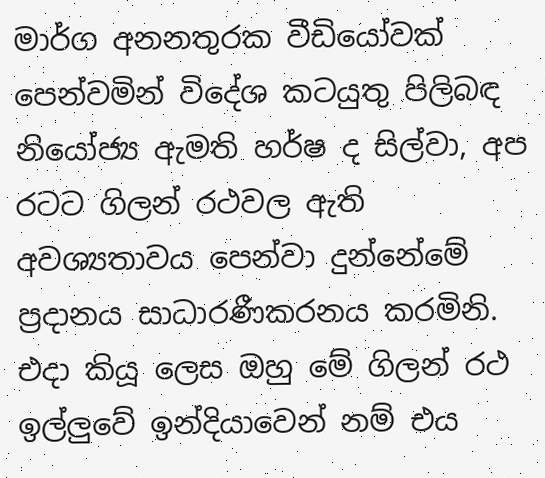මාර්ග අනනතුරක වීඩියෝවක් පෙන්වමින් විදේශ කටයුතු පිලිබඳ නියෝජ්‍ය ඇමති හර්ෂ ද සිල්වා, අප රටට ගිලන් රථවල ඇති අවශ්‍යතාවය පෙන්වා දුන්නේමේ ප්‍රදානය සාධාරණීකරනය කරමිනි. එදා කියූ ලෙස ඔහු මේ ගිලන් රථ ඉල්ලුවේ ඉන්දියාවෙන් නම් එය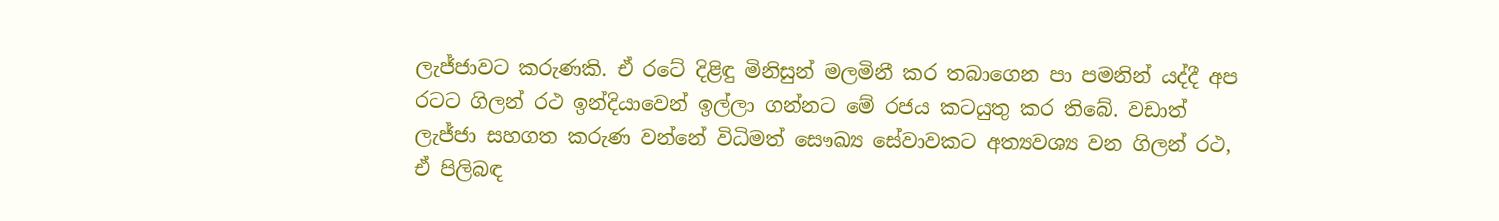ලැජ්ජාවට කරුණකි. ඒ රටේ දිළිඳු මිනිසුන් මලමිනී කර තබාගෙන පා පමනින් යද්දී අප රටට ගිලන් රථ ඉන්දියාවෙන් ඉල්ලා ගන්නට මේ රජය කටයුතු කර තිබේ. වඩාත් ලැජ්ජා සහගත කරුණ වන්නේ විධිමත් සෞඛ්‍ය සේවාවකට අත්‍යවශ්‍ය වන ගිලන් රථ, ඒ පිලිබඳ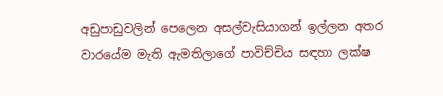අඩුපාඩුවලින් පෙලෙන අසල්වැසියාගන් ඉල්ලන අතර වාරයේම මැති ඇමතිලාගේ පාවිච්චිය සඳහා ලක්ෂ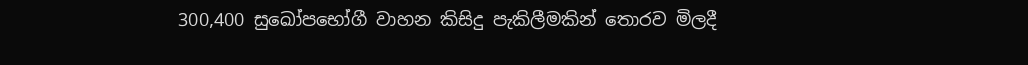300,400 සුඛෝපභෝගී වාහන කිසිදු පැකිලීමකින් තොරව මිලදී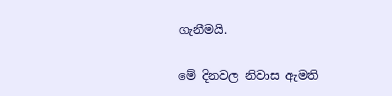ගැනීමයි.

මේ දිනවල නිවාස ඇමති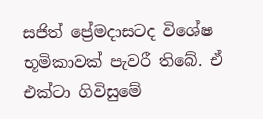සජිත් ප්‍රේමදාසටද විශේෂ භූමිකාවක් පැවරී තිබේ. ඒ එක්ටා ගිවිසුමේ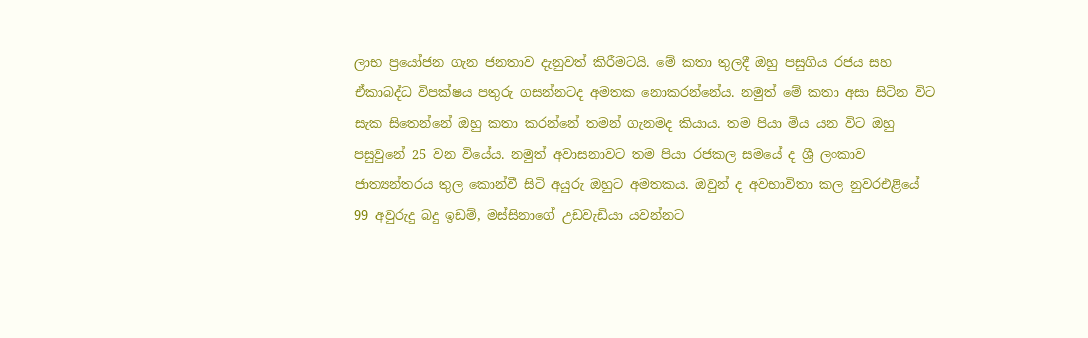ලාභ ප්‍රයෝජන ගැන ජනතාව දැනුවත් කිරීමටයි. මේ කතා තුලදී ඔහු පසුගිය රජය සහ ඒකාබද්ධ විපක්ෂය පතුරු ගසන්නටද අමතක නොකරන්නේය. නමුත් මේ කතා අසා සිටින විට සැක සිතෙන්නේ ඔහු කතා කරන්නේ තමන් ගැනමද කියාය. තම පියා මිය යන විට ඔහු පසුවුනේ 25 වන වියේය. නමුත් අවාසනාවට තම පියා රජකල සමයේ ද ශ්‍රී ලංකාව ජාත්‍යන්තරය තුල කොන්වී සිටි අයුරු ඔහුට අමතකය. ඔවුන් ද අවභාවිතා කල නුවරඑළියේ 99 අවුරුදු බදු ඉඩම්, මස්සිනාගේ උඩවැඩියා යවන්නට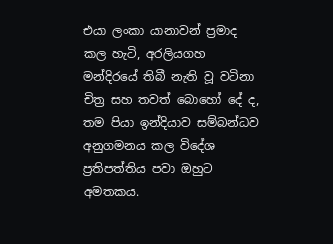එයා ලංකා යානාවන් ප්‍රමාද කල හැටි, අරලියගහ මන්දිරයේ තිබී නැති වූ වටිනා චිත්‍ර සහ තවත් බොහෝ දේ ද, තම පියා ඉන්දියාව සම්බන්ධව අනුගමනය කල විදේශ ප්‍රතිපත්තිය පවා ඔහුට අමතකය.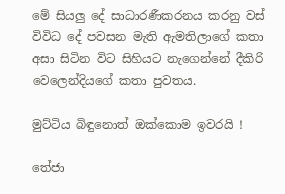මේ සියලු දේ සාධාරණීකරනය කරනු වස් විවිධ දේ පවසන මැති ඇමතිලාගේ කතා අසා සිටින විට සිහියට නැගෙන්නේ දීකිරි වෙලෙන්දියගේ කතා පුවතය.

මුට්ටිය බිඳුනොත් ඔක්කොම ඉවරයි !

තේජා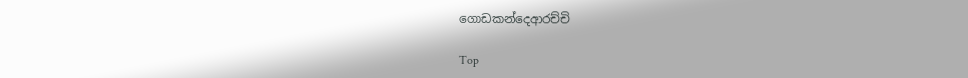ගොඩකන්දෙආරච්චි

Top